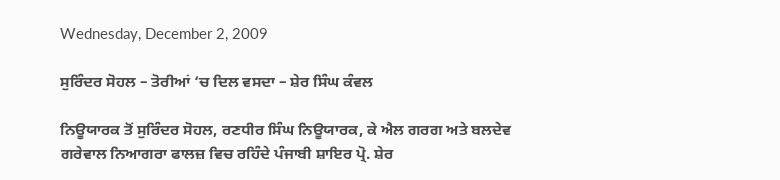Wednesday, December 2, 2009

ਸੁਰਿੰਦਰ ਸੋਹਲ – ਤੋਰੀਆਂ ‘ਚ ਦਿਲ ਵਸਦਾ – ਸ਼ੇਰ ਸਿੰਘ ਕੰਵਲ

ਨਿਊਯਾਰਕ ਤੋਂ ਸੁਰਿੰਦਰ ਸੋਹਲ, ਰਣਧੀਰ ਸਿੰਘ ਨਿਊਯਾਰਕ, ਕੇ ਐਲ ਗਰਗ ਅਤੇ ਬਲਦੇਵ ਗਰੇਵਾਲ ਨਿਆਗਰਾ ਫਾਲਜ਼ ਵਿਚ ਰਹਿੰਦੇ ਪੰਜਾਬੀ ਸ਼ਾਇਰ ਪ੍ਰੋ. ਸ਼ੇਰ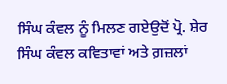ਸਿੰਘ ਕੰਵਲ ਨੂੰ ਮਿਲਣ ਗਏਉਦੋਂ ਪ੍ਰੋ. ਸ਼ੇਰ ਸਿੰਘ ਕੰਵਲ ਕਵਿਤਾਵਾਂ ਅਤੇ ਗ਼ਜ਼ਲਾਂ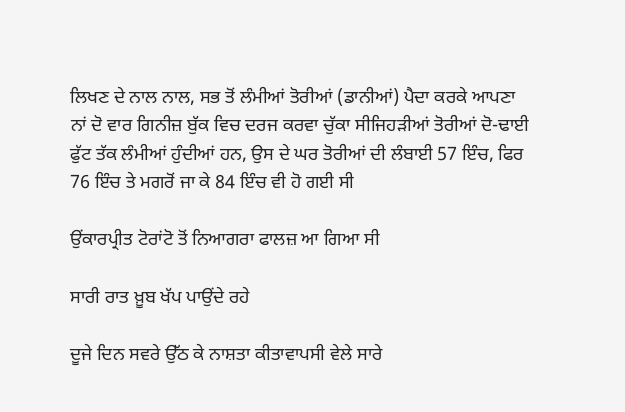ਲਿਖਣ ਦੇ ਨਾਲ ਨਾਲ, ਸਭ ਤੋਂ ਲੰਮੀਆਂ ਤੋਰੀਆਂ (ਡਾਨੀਆਂ) ਪੈਦਾ ਕਰਕੇ ਆਪਣਾ ਨਾਂ ਦੋ ਵਾਰ ਗਿਨੀਜ਼ ਬੁੱਕ ਵਿਚ ਦਰਜ ਕਰਵਾ ਚੁੱਕਾ ਸੀਜਿਹੜੀਆਂ ਤੋਰੀਆਂ ਦੋ-ਢਾਈ ਫੁੱਟ ਤੱਕ ਲੰਮੀਆਂ ਹੁੰਦੀਆਂ ਹਨ, ਉਸ ਦੇ ਘਰ ਤੋਰੀਆਂ ਦੀ ਲੰਬਾਈ 57 ਇੰਚ, ਫਿਰ 76 ਇੰਚ ਤੇ ਮਗਰੋਂ ਜਾ ਕੇ 84 ਇੰਚ ਵੀ ਹੋ ਗਈ ਸੀ

ਉਂਕਾਰਪ੍ਰੀਤ ਟੋਰਾਂਟੋ ਤੋਂ ਨਿਆਗਰਾ ਫਾਲਜ਼ ਆ ਗਿਆ ਸੀ

ਸਾਰੀ ਰਾਤ ਖ਼ੂਬ ਖੱਪ ਪਾਉਂਦੇ ਰਹੇ

ਦੂਜੇ ਦਿਨ ਸਵਰੇ ਉੱਠ ਕੇ ਨਾਸ਼ਤਾ ਕੀਤਾਵਾਪਸੀ ਵੇਲੇ ਸਾਰੇ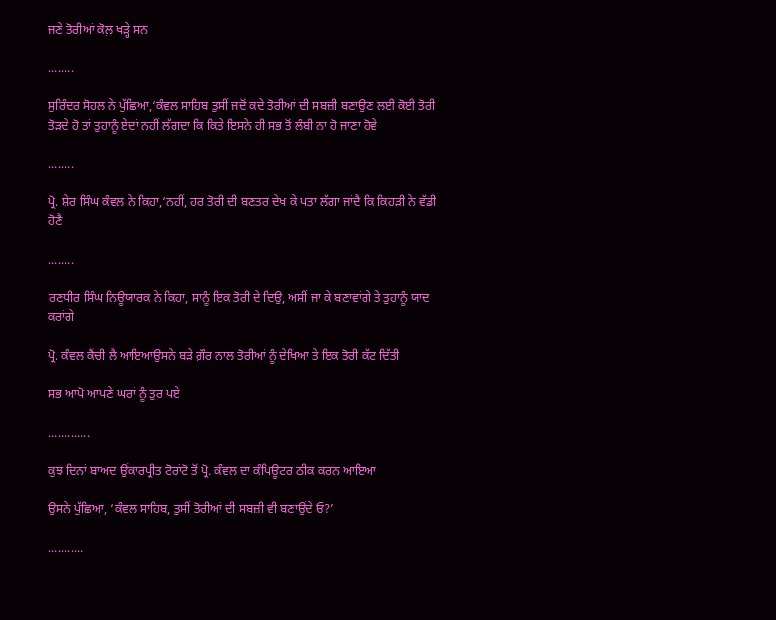ਜਣੇ ਤੋਰੀਆਂ ਕੋਲ਼ ਖੜ੍ਹੇ ਸਨ

........

ਸੁਰਿੰਦਰ ਸੋਹਲ ਨੇ ਪੁੱਛਿਆ,‘ਕੰਵਲ ਸਾਹਿਬ ਤੁਸੀਂ ਜਦੋਂ ਕਦੇ ਤੋਰੀਆਂ ਦੀ ਸਬਜ਼ੀ ਬਣਾਉਣ ਲਈ ਕੋਈ ਤੋਰੀ ਤੋੜਦੇ ਹੋ ਤਾਂ ਤੁਹਾਨੂੰ ਏਦਾਂ ਨਹੀਂ ਲੱਗਦਾ ਕਿ ਕਿਤੇ ਇਸਨੇ ਹੀ ਸਭ ਤੋਂ ਲੰਬੀ ਨਾ ਹੋ ਜਾਣਾ ਹੋਵੇ

........

ਪ੍ਰੋ. ਸ਼ੇਰ ਸਿੰਘ ਕੰਵਲ ਨੇ ਕਿਹਾ,‘ਨਹੀਂ, ਹਰ ਤੋਰੀ ਦੀ ਬਣਤਰ ਦੇਖ ਕੇ ਪਤਾ ਲੱਗਾ ਜਾਂਦੈ ਕਿ ਕਿਹੜੀ ਨੇ ਵੱਡੀ ਹੋਣੈ

........

ਰਣਧੀਰ ਸਿੰਘ ਨਿਊਯਾਰਕ ਨੇ ਕਿਹਾ, ਸਾਨੂੰ ਇਕ ਤੋਰੀ ਦੇ ਦਿਉ, ਅਸੀਂ ਜਾ ਕੇ ਬਣਾਵਾਂਗੇ ਤੇ ਤੁਹਾਨੂੰ ਯਾਦ ਕਰਾਂਗੇ

ਪ੍ਰੋ. ਕੰਵਲ ਕੈਂਚੀ ਲੈ ਆਇਆਉਸਨੇ ਬੜੇ ਗ਼ੌਰ ਨਾਲ ਤੋਰੀਆਂ ਨੂੰ ਦੇਖਿਆ ਤੇ ਇਕ ਤੋਰੀ ਕੱਟ ਦਿੱਤੀ

ਸਭ ਆਪੋ ਆਪਣੇ ਘਰਾਂ ਨੂੰ ਤੁਰ ਪਏ

.............

ਕੁਝ ਦਿਨਾਂ ਬਾਅਦ ਉਂਕਾਰਪ੍ਰੀਤ ਟੋਰਾਂਟੋ ਤੋਂ ਪ੍ਰੋ. ਕੰਵਲ ਦਾ ਕੰਪਿਊਟਰ ਠੀਕ ਕਰਨ ਆਇਆ

ਉਸਨੇ ਪੁੱਛਿਆ, ‘ਕੰਵਲ ਸਾਹਿਬ, ਤੁਸੀਂ ਤੋਰੀਆਂ ਦੀ ਸਬਜ਼ੀ ਵੀ ਬਣਾਉਂਦੇ ਓ?’

...........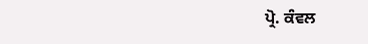ਪ੍ਰੋ. ਕੰਵਲ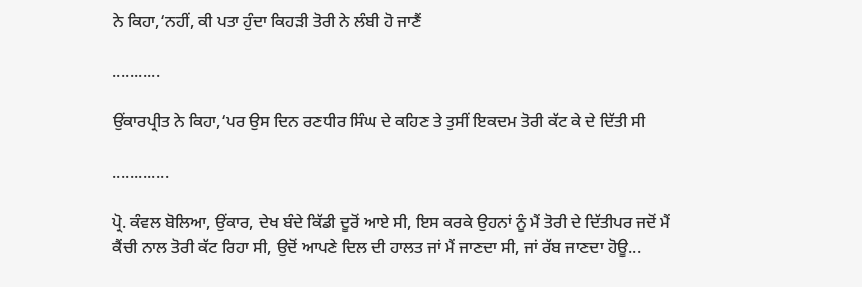ਨੇ ਕਿਹਾ,‘ਨਹੀਂ, ਕੀ ਪਤਾ ਹੁੰਦਾ ਕਿਹੜੀ ਤੋਰੀ ਨੇ ਲੰਬੀ ਹੋ ਜਾਣੈਂ

...........

ਉਂਕਾਰਪ੍ਰੀਤ ਨੇ ਕਿਹਾ,‘ਪਰ ਉਸ ਦਿਨ ਰਣਧੀਰ ਸਿੰਘ ਦੇ ਕਹਿਣ ਤੇ ਤੁਸੀਂ ਇਕਦਮ ਤੋਰੀ ਕੱਟ ਕੇ ਦੇ ਦਿੱਤੀ ਸੀ

.............

ਪ੍ਰੋ. ਕੰਵਲ ਬੋਲਿਆ, ਉਂਕਾਰ, ਦੇਖ ਬੰਦੇ ਕਿੱਡੀ ਦੂਰੋਂ ਆਏ ਸੀ, ਇਸ ਕਰਕੇ ਉਹਨਾਂ ਨੂੰ ਮੈਂ ਤੋਰੀ ਦੇ ਦਿੱਤੀਪਰ ਜਦੋਂ ਮੈਂ ਕੈਂਚੀ ਨਾਲ ਤੋਰੀ ਕੱਟ ਰਿਹਾ ਸੀ, ਉਦੋਂ ਆਪਣੇ ਦਿਲ ਦੀ ਹਾਲਤ ਜਾਂ ਮੈਂ ਜਾਣਦਾ ਸੀ, ਜਾਂ ਰੱਬ ਜਾਣਦਾ ਹੋਊ...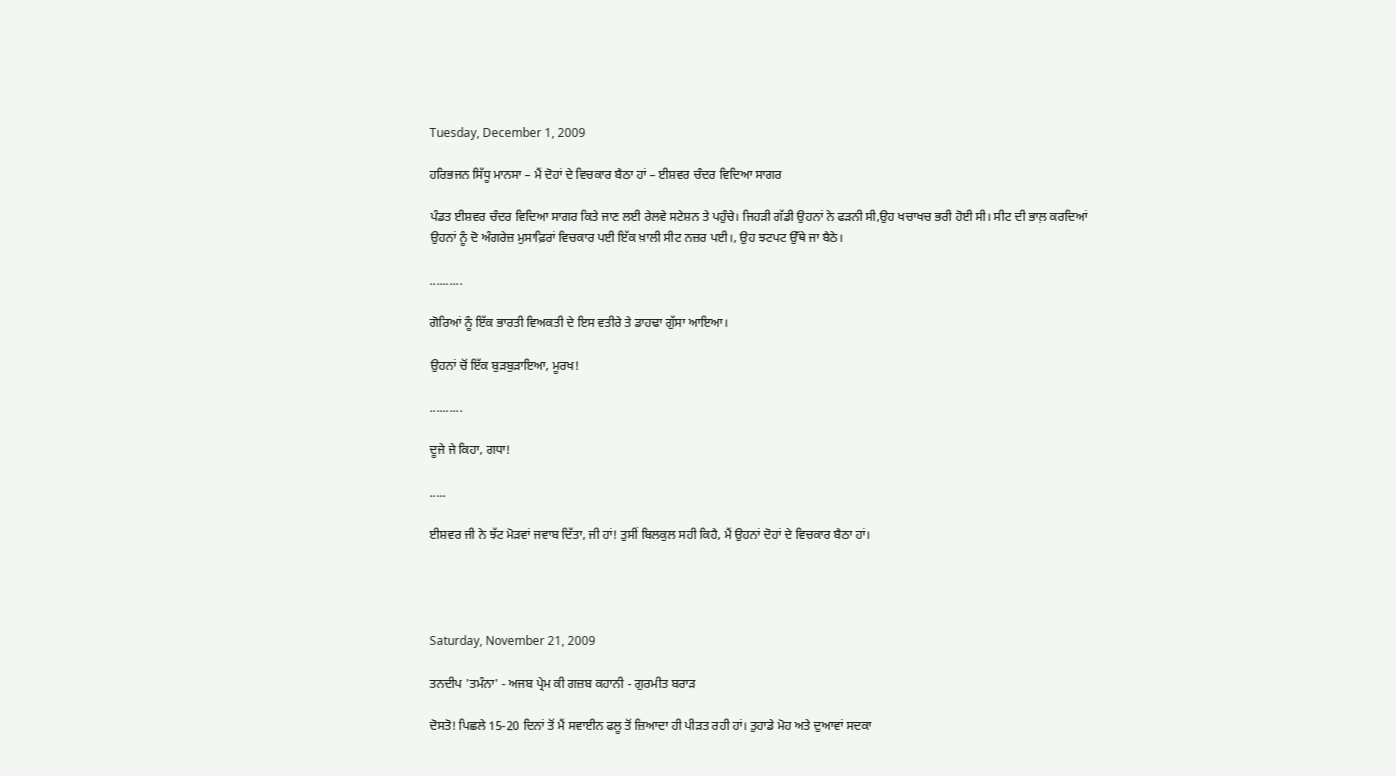Tuesday, December 1, 2009

ਹਰਿਭਜਨ ਸਿੱਧੂ ਮਾਨਸਾ – ਮੈਂ ਦੋਹਾਂ ਦੇ ਵਿਚਕਾਰ ਬੈਠਾ ਹਾਂ – ਈਸ਼ਵਰ ਚੰਦਰ ਵਿਦਿਆ ਸਾਗਰ

ਪੰਡਤ ਈਸ਼ਵਰ ਚੰਦਰ ਵਿਦਿਆ ਸਾਗਰ ਕਿਤੇ ਜਾਣ ਲਈ ਰੇਲਵੇ ਸਟੇਸ਼ਨ ਤੇ ਪਹੁੰਚੇ। ਜਿਹੜੀ ਗੱਡੀ ਉਹਨਾਂ ਨੇ ਫੜਨੀ ਸੀ,ਉਹ ਖਚਾਖਚ ਭਰੀ ਹੋਈ ਸੀ। ਸੀਟ ਦੀ ਭਾਲ਼ ਕਰਦਿਆਂ ਉਹਨਾਂ ਨੂੰ ਦੋ ਅੰਗਰੇਜ਼ ਮੁਸਾਫ਼ਿਰਾਂ ਵਿਚਕਾਰ ਪਈ ਇੱਕ ਖ਼ਾਲੀ ਸੀਟ ਨਜ਼ਰ ਪਈ।, ਉਹ ਝਟਪਟ ਉੱਥੇ ਜਾ ਬੈਠੇ।

..........

ਗੋਰਿਆਂ ਨੂੰ ਇੱਕ ਭਾਰਤੀ ਵਿਅਕਤੀ ਦੇ ਇਸ ਵਤੀਰੇ ਤੇ ਡਾਹਢਾ ਗੁੱਸਾ ਆਇਆ।

ਉਹਨਾਂ ਚੋਂ ਇੱਕ ਬੁੜਬੁੜਾਇਆ, ਮੂਰਖ!

..........

ਦੂਜੇ ਜੇ ਕਿਹਾ, ਗਧਾ!

.....

ਈਸ਼ਵਰ ਜੀ ਨੇ ਝੱਟ ਮੋੜਵਾਂ ਜਵਾਬ ਦਿੱਤਾ, ਜੀ ਹਾਂ! ਤੁਸੀਂ ਬਿਲਕੁਲ ਸਹੀ ਕਿਹੈ, ਮੈਂ ਉਹਨਾਂ ਦੋਹਾਂ ਦੇ ਵਿਚਕਾਰ ਬੈਠਾ ਹਾਂ।




Saturday, November 21, 2009

ਤਨਦੀਪ 'ਤਮੰਨਾ' - ਅਜਬ ਪ੍ਰੇਮ ਕੀ ਗਜ਼ਬ ਕਹਾਨੀ - ਗੁਰਮੀਤ ਬਰਾੜ

ਦੋਸਤੋ! ਪਿਛਲੇ 15-20 ਦਿਨਾਂ ਤੋਂ ਮੈਂ ਸਵਾਈਨ ਫਲੂ ਤੋਂ ਜ਼ਿਆਦਾ ਹੀ ਪੀੜਤ ਰਹੀ ਹਾਂ। ਤੁਹਾਡੇ ਮੋਹ ਅਤੇ ਦੁਆਵਾਂ ਸਦਕਾ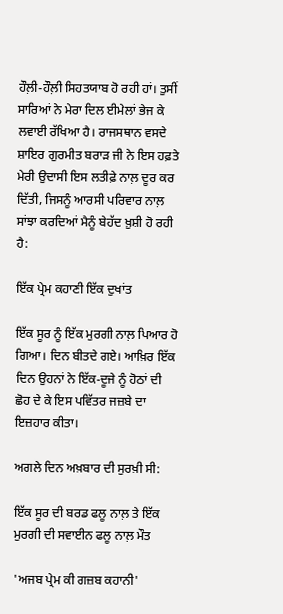ਹੌਲ਼ੀ-ਹੌਲ਼ੀ ਸਿਹਤਯਾਬ ਹੋ ਰਹੀ ਹਾਂ। ਤੁਸੀਂ ਸਾਰਿਆਂ ਨੇ ਮੇਰਾ ਦਿਲ ਈਮੇਲਾਂ ਭੇਜ ਕੇ ਲਵਾਈ ਰੱਖਿਆ ਹੈ। ਰਾਜਸਥਾਨ ਵਸਦੇ ਸ਼ਾਇਰ ਗੁਰਮੀਤ ਬਰਾੜ ਜੀ ਨੇ ਇਸ ਹਫ਼ਤੇ ਮੇਰੀ ਉਦਾਸੀ ਇਸ ਲਤੀਫ਼ੇ ਨਾਲ਼ ਦੂਰ ਕਰ ਦਿੱਤੀ, ਜਿਸਨੂੰ ਆਰਸੀ ਪਰਿਵਾਰ ਨਾਲ਼ ਸਾਂਝਾ ਕਰਦਿਆਂ ਮੈਨੂੰ ਬੇਹੱਦ ਖ਼ੁਸ਼ੀ ਹੋ ਰਹੀ ਹੈ:

ਇੱਕ ਪ੍ਰੇਮ ਕਹਾਣੀ ਇੱਕ ਦੁਖਾਂਤ

ਇੱਕ ਸੂਰ ਨੂੰ ਇੱਕ ਮੁਰਗੀ ਨਾਲ਼ ਪਿਆਰ ਹੋ ਗਿਆ। ਦਿਨ ਬੀਤਦੇ ਗਏ। ਆਖ਼ਿਰ ਇੱਕ ਦਿਨ ਉਹਨਾਂ ਨੇ ਇੱਕ-ਦੂਜੇ ਨੂੰ ਹੋਠਾਂ ਦੀ ਛੋਹ ਦੇ ਕੇ ਇਸ ਪਵਿੱਤਰ ਜਜ਼ਬੇ ਦਾ ਇਜ਼ਹਾਰ ਕੀਤਾ।

ਅਗਲੇ ਦਿਨ ਅਖ਼ਬਾਰ ਦੀ ਸੁਰਖ਼ੀ ਸੀ:

ਇੱਕ ਸੂਰ ਦੀ ਬਰਡ ਫਲੂ ਨਾਲ਼ ਤੇ ਇੱਕ ਮੁਰਗੀ ਦੀ ਸਵਾਈਨ ਫਲੂ ਨਾਲ਼ ਮੌਤ

'ਅਜਬ ਪ੍ਰੇਮ ਕੀ ਗਜ਼ਬ ਕਹਾਨੀ'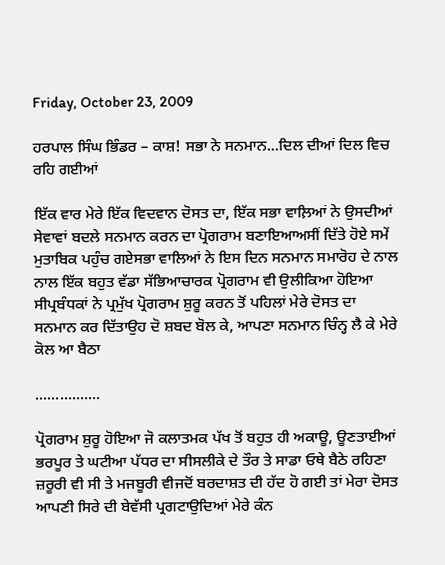Friday, October 23, 2009

ਹਰਪਾਲ ਸਿੰਘ ਭਿੰਡਰ – ਕਾਸ਼! ਸਭਾ ਨੇ ਸਨਮਾਨ...ਦਿਲ ਦੀਆਂ ਦਿਲ ਵਿਚ ਰਹਿ ਗਈਆਂ

ਇੱਕ ਵਾਰ ਮੇਰੇ ਇੱਕ ਵਿਦਵਾਨ ਦੋਸਤ ਦਾ, ਇੱਕ ਸਭਾ ਵਾਲ਼ਿਆਂ ਨੇ ਉਸਦੀਆਂ ਸੇਵਾਵਾਂ ਬਦਲੇ ਸਨਮਾਨ ਕਰਨ ਦਾ ਪ੍ਰੋਗਰਾਮ ਬਣਾਇਆਅਸੀਂ ਦਿੱਤੇ ਹੋਏ ਸਮੇਂ ਮੁਤਾਬਿਕ ਪਹੁੰਚ ਗਏਸਭਾ ਵਾਲਿਆਂ ਨੇ ਇਸ ਦਿਨ ਸਨਮਾਨ ਸਮਾਰੋਹ ਦੇ ਨਾਲ ਨਾਲ ਇੱਕ ਬਹੁਤ ਵੱਡਾ ਸੱਭਿਆਚਾਰਕ ਪ੍ਰੋਗਰਾਮ ਵੀ ਉਲੀਕਿਆ ਹੋਇਆ ਸੀਪ੍ਰਬੰਧਕਾਂ ਨੇ ਪ੍ਰਮੁੱਖ ਪ੍ਰੋਗਰਾਮ ਸ਼ੁਰੂ ਕਰਨ ਤੋਂ ਪਹਿਲਾਂ ਮੇਰੇ ਦੋਸਤ ਦਾ ਸਨਮਾਨ ਕਰ ਦਿੱਤਾਉਹ ਦੋ ਸ਼ਬਦ ਬੋਲ ਕੇ, ਆਪਣਾ ਸਨਮਾਨ ਚਿੰਨ੍ਹ ਲੈ ਕੇ ਮੇਰੇ ਕੋਲ ਆ ਬੈਠਾ

................

ਪ੍ਰੋਗਰਾਮ ਸ਼ੁਰੂ ਹੋਇਆ ਜੋ ਕਲਾਤਮਕ ਪੱਖ ਤੋਂ ਬਹੁਤ ਹੀ ਅਕਾਊ, ਊਣਤਾਈਆਂ ਭਰਪੂਰ ਤੇ ਘਟੀਆ ਪੱਧਰ ਦਾ ਸੀਸਲੀਕੇ ਦੇ ਤੌਰ ਤੇ ਸਾਡਾ ਓਥੇ ਬੈਠੇ ਰਹਿਣਾ ਜ਼ਰੂਰੀ ਵੀ ਸੀ ਤੇ ਮਜਬੂਰੀ ਵੀਜਦੋਂ ਬਰਦਾਸ਼ਤ ਦੀ ਹੱਦ ਹੋ ਗਈ ਤਾਂ ਮੇਰਾ ਦੋਸਤ ਆਪਣੀ ਸਿਰੇ ਦੀ ਬੇਵੱਸੀ ਪ੍ਰਗਟਾਉਦਿਆਂ ਮੇਰੇ ਕੰਨ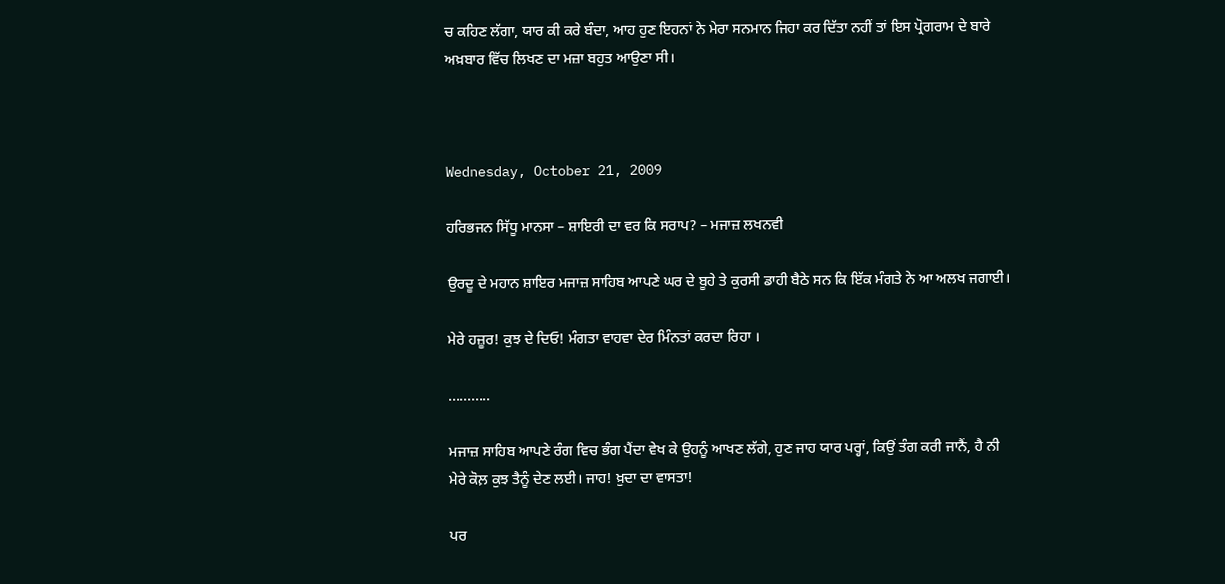ਚ ਕਹਿਣ ਲੱਗਾ, ਯਾਰ ਕੀ ਕਰੇ ਬੰਦਾ, ਆਹ ਹੁਣ ਇਹਨਾਂ ਨੇ ਮੇਰਾ ਸਨਮਾਨ ਜਿਹਾ ਕਰ ਦਿੱਤਾ ਨਹੀਂ ਤਾਂ ਇਸ ਪ੍ਰੋਗਰਾਮ ਦੇ ਬਾਰੇ ਅਖ਼ਬਾਰ ਵਿੱਚ ਲਿਖਣ ਦਾ ਮਜ਼ਾ ਬਹੁਤ ਆਉਣਾ ਸੀ।



Wednesday, October 21, 2009

ਹਰਿਭਜਨ ਸਿੱਧੂ ਮਾਨਸਾ – ਸ਼ਾਇਰੀ ਦਾ ਵਰ ਕਿ ਸਰਾਪ? – ਮਜਾਜ਼ ਲਖਨਵੀ

ਉਰਦੂ ਦੇ ਮਹਾਨ ਸ਼ਾਇਰ ਮਜਾਜ਼ ਸਾਹਿਬ ਆਪਣੇ ਘਰ ਦੇ ਬੂਹੇ ਤੇ ਕੁਰਸੀ ਡਾਹੀ ਬੈਠੇ ਸਨ ਕਿ ਇੱਕ ਮੰਗਤੇ ਨੇ ਆ ਅਲਖ ਜਗਾਈ।

ਮੇਰੇ ਹਜ਼ੂਰ! ਕੁਝ ਦੇ ਦਿਓ! ਮੰਗਤਾ ਵਾਹਵਾ ਦੇਰ ਮਿੰਨਤਾਂ ਕਰਦਾ ਰਿਹਾ ।

...........

ਮਜਾਜ਼ ਸਾਹਿਬ ਆਪਣੇ ਰੰਗ ਵਿਚ ਭੰਗ ਪੈਂਦਾ ਵੇਖ ਕੇ ਉਹਨੂੰ ਆਖਣ ਲੱਗੇ, ਹੁਣ ਜਾਹ ਯਾਰ ਪਰ੍ਹਾਂ, ਕਿਉਂ ਤੰਗ ਕਰੀ ਜਾਨੈਂ, ਹੈ ਨੀ ਮੇਰੇ ਕੋਲ਼ ਕੁਝ ਤੈਨੂੰ ਦੇਣ ਲਈ। ਜਾਹ! ਖ਼ੁਦਾ ਦਾ ਵਾਸਤਾ!

ਪਰ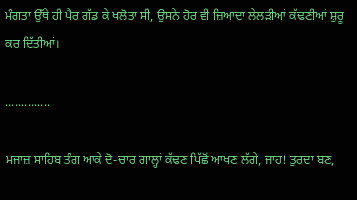ਮੰਗਤਾ ਉੱਥੇ ਹੀ ਪੈਰ ਗੱਡ ਕੇ ਖਲੋਤਾ ਸੀ, ਉਸਨੇ ਹੋਰ ਵੀ ਜ਼ਿਆਦਾ ਲੇਲੜੀਆਂ ਕੱਢਣੀਆਂ ਸ਼ੁਰੂ ਕਰ ਦਿੱਤੀਆਂ।

..............

ਮਜਾਜ਼ ਸਾਹਿਬ ਤੰਗ ਆਕੇ ਦੋ-ਚਾਰ ਗਾਲ੍ਹਾਂ ਕੱਢਣ ਪਿੱਛੋਂ ਆਖਣ ਲੱਗੇ, ਜਾਹ! ਤੁਰਦਾ ਬਣ,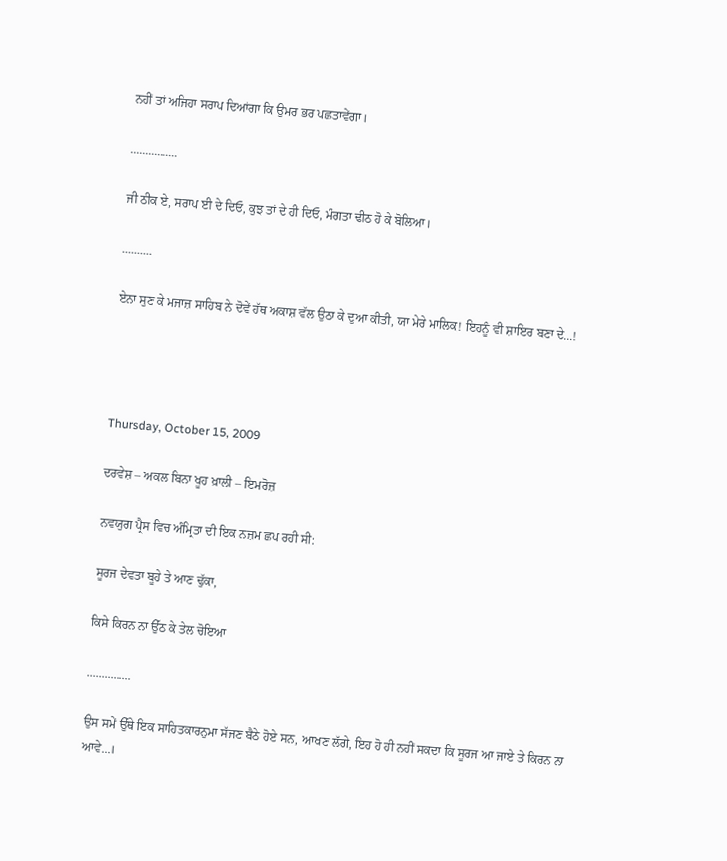ਨਹੀਂ ਤਾਂ ਅਜਿਹਾ ਸਰਾਪ ਦਿਆਂਗਾ ਕਿ ਉਮਰ ਭਰ ਪਛਤਾਵੇਂਗਾ।

................

ਜੀ ਠੀਕ ਏ, ਸਰਾਪ ਈ ਦੇ ਦਿਓ, ਕੁਝ ਤਾਂ ਦੇ ਹੀ ਦਿਓ, ਮੰਗਤਾ ਢੀਠ ਹੋ ਕੇ ਬੋਲਿਆ।

..........

ਏਨਾ ਸੁਣ ਕੇ ਮਜਾਜ਼ ਸਾਹਿਬ ਨੇ ਦੋਵੇਂ ਹੱਥ ਅਕਾਸ਼ ਵੱਲ ਉਠਾ ਕੇ ਦੁਆ ਕੀਤੀ, ਯਾ ਮੇਰੇ ਮਾਲਿਕ! ਇਹਨੂੰ ਵੀ ਸ਼ਾਇਰ ਬਣਾ ਦੇ...!




Thursday, October 15, 2009

ਦਰਵੇਸ਼ – ਅਕਲ ਬਿਨਾ ਖੂਹ ਖ਼ਾਲੀ – ਇਮਰੋਜ਼

ਨਵਯੁਗ ਪ੍ਰੈਸ ਵਿਚ ਅੰਮ੍ਰਿਤਾ ਦੀ ਇਕ ਨਜ਼ਮ ਛਪ ਰਹੀ ਸੀ:

ਸੂਰਜ ਦੇਵਤਾ ਬੂਹੇ ਤੇ ਆਣ ਢੁੱਕਾ,

ਕਿਸੇ ਕਿਰਨ ਨਾ ਉੱਠ ਕੇ ਤੇਲ ਚੋਇਆ

...............

ਉਸ ਸਮੇਂ ਉੱਥੇ ਇਕ ਸਾਹਿਤਕਾਰਨੁਮਾ ਸੱਜਣ ਬੈਠੇ ਹੋਏ ਸਨ, ਆਖਣ ਲੱਗੇ, ਇਹ ਹੋ ਹੀ ਨਹੀਂ ਸਕਦਾ ਕਿ ਸੂਰਜ ਆ ਜਾਏ ਤੇ ਕਿਰਨ ਨਾ ਆਵੇ...।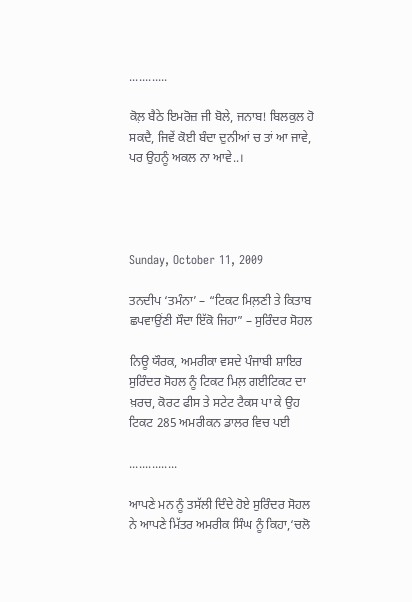............

ਕੋਲ਼ ਬੈਠੇ ਇਮਰੋਜ਼ ਜੀ ਬੋਲੇ, ਜਨਾਬ! ਬਿਲਕੁਲ ਹੋ ਸਕਦੈ, ਜਿਵੇਂ ਕੋਈ ਬੰਦਾ ਦੁਨੀਆਂ ਚ ਤਾਂ ਆ ਜਾਵੇ, ਪਰ ਉਹਨੂੰ ਅਕਲ ਨਾ ਆਵੇ..।




Sunday, October 11, 2009

ਤਨਦੀਪ ‘ਤਮੰਨਾ’ – “ਟਿਕਟ ਮਿਲ਼ਣੀ ਤੇ ਕਿਤਾਬ ਛਪਵਾਉਂਣੀ ਸੌਦਾ ਇੱਕੋ ਜਿਹਾ” – ਸੁਰਿੰਦਰ ਸੋਹਲ

ਨਿਊ ਯੌਰਕ, ਅਮਰੀਕਾ ਵਸਦੇ ਪੰਜਾਬੀ ਸ਼ਾਇਰ ਸੁਰਿੰਦਰ ਸੋਹਲ ਨੂੰ ਟਿਕਟ ਮਿਲ਼ ਗਈਟਿਕਟ ਦਾ ਖ਼ਰਚ, ਕੋਰਟ ਫੀਸ ਤੇ ਸਟੇਟ ਟੈਕਸ ਪਾ ਕੇ ਉਹ ਟਿਕਟ 285 ਅਮਰੀਕਨ ਡਾਲਰ ਵਿਚ ਪਈ

...............

ਆਪਣੇ ਮਨ ਨੂੰ ਤਸੱਲੀ ਦਿੰਦੇ ਹੋਏ ਸੁਰਿੰਦਰ ਸੋਹਲ ਨੇ ਆਪਣੇ ਮਿੱਤਰ ਅਮਰੀਕ ਸਿੰਘ ਨੂੰ ਕਿਹਾ,‘ਚਲੋ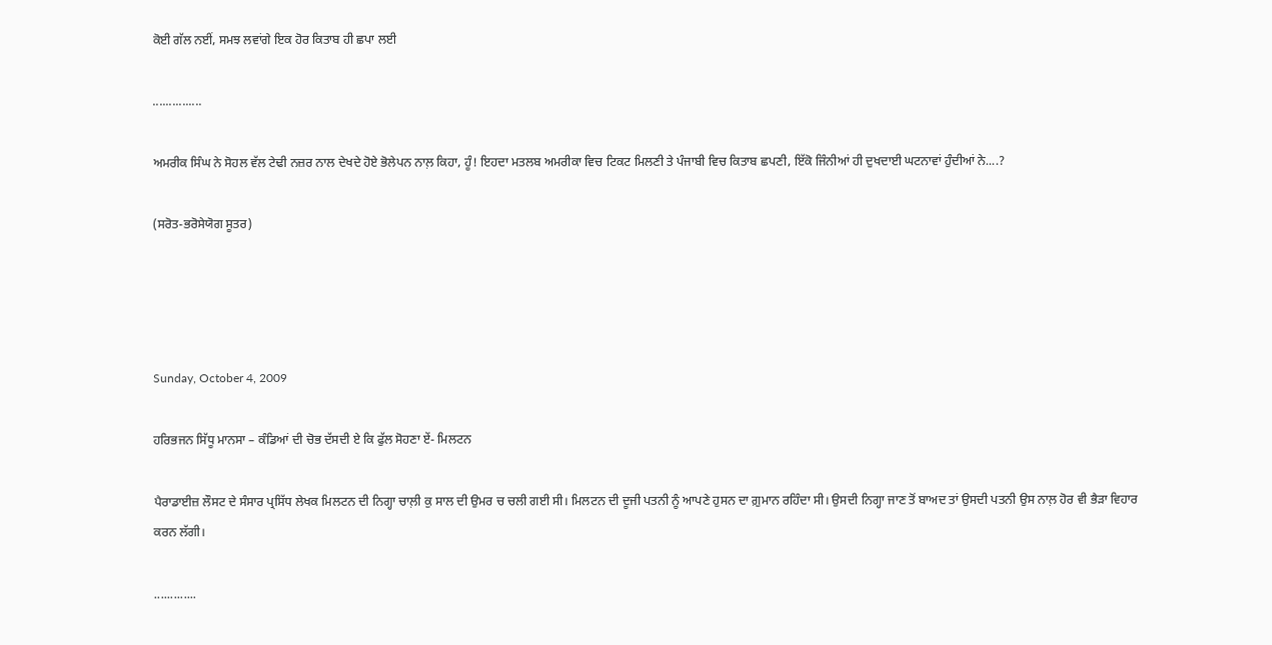ਕੋਈ ਗੱਲ ਨਈਂ, ਸਮਝ ਲਵਾਂਗੇ ਇਕ ਹੋਰ ਕਿਤਾਬ ਹੀ ਛਪਾ ਲਈ

...............

ਅਮਰੀਕ ਸਿੰਘ ਨੇ ਸੋਹਲ ਵੱਲ ਟੇਢੀ ਨਜ਼ਰ ਨਾਲ ਦੇਖਦੇ ਹੋਏ ਭੋਲੇਪਨ ਨਾਲ਼ ਕਿਹਾ, ਹੂੰ! ਇਹਦਾ ਮਤਲਬ ਅਮਰੀਕਾ ਵਿਚ ਟਿਕਟ ਮਿਲਣੀ ਤੇ ਪੰਜਾਬੀ ਵਿਚ ਕਿਤਾਬ ਛਪਣੀ, ਇੱਕੋ ਜਿੰਨੀਆਂ ਹੀ ਦੁਖਦਾਈ ਘਟਨਾਵਾਂ ਹੁੰਦੀਆਂ ਨੇ....?

(ਸਰੋਤ-ਭਰੋਸੇਯੋਗ ਸੂਤਰ)




Sunday, October 4, 2009

ਹਰਿਭਜਨ ਸਿੱਧੂ ਮਾਨਸਾ – ਕੰਡਿਆਂ ਦੀ ਚੋਭ ਦੱਸਦੀ ਏ ਕਿ ਫੁੱਲ ਸੋਹਣਾ ਏਂ- ਮਿਲਟਨ

ਪੈਰਾਡਾਈਜ਼ ਲੌਸਟ ਦੇ ਸੰਸਾਰ ਪ੍ਰਸਿੱਧ ਲੇਖਕ ਮਿਲਟਨ ਦੀ ਨਿਗ੍ਹਾ ਚਾਲ਼ੀ ਕੁ ਸਾਲ ਦੀ ਉਮਰ ਚ ਚਲੀ ਗਈ ਸੀ। ਮਿਲਟਨ ਦੀ ਦੂਜੀ ਪਤਨੀ ਨੂੰ ਆਪਣੇ ਹੁਸਨ ਦਾ ਗ਼ੁਮਾਨ ਰਹਿੰਦਾ ਸੀ। ਉਸਦੀ ਨਿਗ੍ਹਾ ਜਾਣ ਤੋਂ ਬਾਅਦ ਤਾਂ ਉਸਦੀ ਪਤਨੀ ਉਸ ਨਾਲ਼ ਹੋਰ ਵੀ ਭੈੜਾ ਵਿਹਾਰ ਕਰਨ ਲੱਗੀ।

.............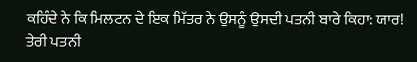ਕਹਿੰਦੇ ਨੇ ਕਿ ਮਿਲਟਨ ਦੇ ਇਕ ਮਿੱਤਰ ਨੇ ਉਸਨੂੰ ਉਸਦੀ ਪਤਨੀ ਬਾਰੇ ਕਿਹਾ: ਯਾਰ! ਤੇਰੀ ਪਤਨੀ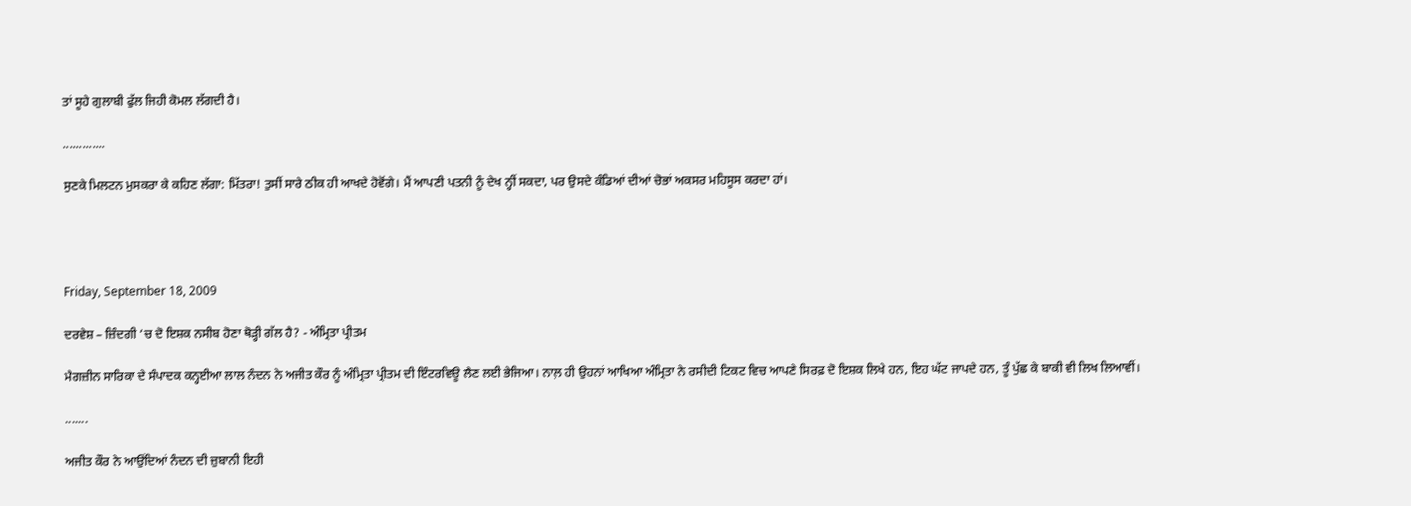ਤਾਂ ਸੂਹੇ ਗੁਲਾਬੀ ਫੁੱਲ ਜਿਹੀ ਕੋਮਲ ਲੱਗਦੀ ਹੈ।

.............

ਸੁਣਕੇ ਮਿਲਟਨ ਮੁਸਕਰਾ ਕੇ ਕਹਿਣ ਲੱਗਾ: ਮਿੱਤਰਾ! ਤੁਸੀਂ ਸਾਰੇ ਠੀਕ ਹੀ ਆਖਦੇ ਹੋਵੋਂਗੇ। ਮੈਂ ਆਪਣੀ ਪਤਨੀ ਨੂੰ ਦੇਖ ਨ੍ਹੀਂ ਸਕਦਾ, ਪਰ ਉਸਦੇ ਕੰਡਿਆਂ ਦੀਆਂ ਚੋਭਾਂ ਅਕਸਰ ਮਹਿਸੂਸ ਕਰਦਾ ਹਾਂ।




Friday, September 18, 2009

ਦਰਵੇਸ਼ – ਜ਼ਿੰਦਗੀ ‘ਚ ਦੋ ਇਸ਼ਕ ਨਸੀਬ ਹੋਣਾ ਥੋੜ੍ਹੀ ਗੱਲ ਹੈ? - ਅੰਮ੍ਰਿਤਾ ਪ੍ਰੀਤਮ

ਮੈਗਜ਼ੀਨ ਸਾਰਿਕਾ ਦੇ ਸੰਪਾਦਕ ਕਨ੍ਹਈਆ ਲਾਲ ਨੰਦਨ ਨੇ ਅਜੀਤ ਕੌਰ ਨੂੰ ਅੰਮ੍ਰਿਤਾ ਪ੍ਰੀਤਮ ਦੀ ਇੰਟਰਵਿਊ ਲੈਣ ਲਈ ਭੇਜਿਆ। ਨਾਲ਼ ਹੀ ਉਹਨਾਂ ਆਖਿਆ ਅੰਮ੍ਰਿਤਾ ਨੇ ਰਸੀਦੀ ਟਿਕਟ ਵਿਚ ਆਪਣੇ ਸਿਰਫ਼ ਦੋ ਇਸ਼ਕ ਲਿਖੇ ਹਨ, ਇਹ ਘੱਟ ਜਾਪਦੇ ਹਨ, ਤੂੰ ਪੁੱਛ ਕੇ ਬਾਕੀ ਵੀ ਲਿਖ ਲਿਆਵੀਂ।

.......

ਅਜੀਤ ਕੌਰ ਨੇ ਆਉਂਦਿਆਂ ਨੰਦਨ ਦੀ ਜ਼ੁਬਾਨੀ ਇਹੀ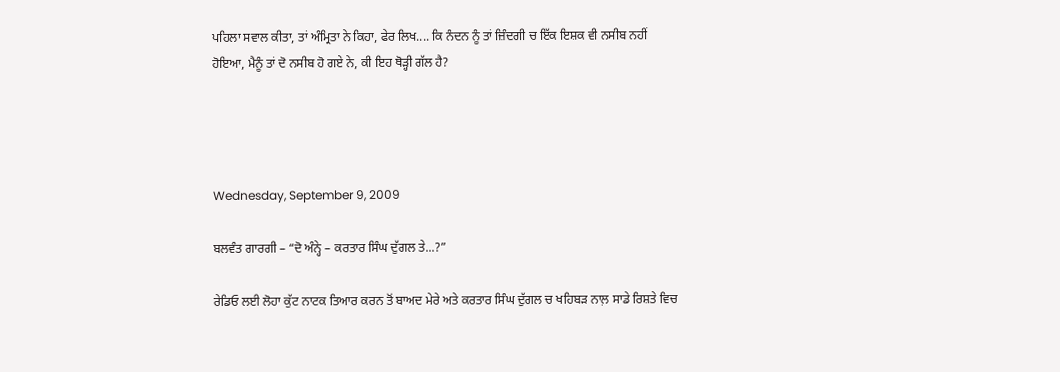ਪਹਿਲਾ ਸਵਾਲ ਕੀਤਾ, ਤਾਂ ਅੰਮ੍ਰਿਤਾ ਨੇ ਕਿਹਾ, ਫੇਰ ਲਿਖ.... ਕਿ ਨੰਦਨ ਨੂੰ ਤਾਂ ਜ਼ਿੰਦਗੀ ਚ ਇੱਕ ਇਸ਼ਕ ਵੀ ਨਸੀਬ ਨਹੀਂ ਹੋਇਆ, ਮੈਨੂੰ ਤਾਂ ਦੋ ਨਸੀਬ ਹੋ ਗਏ ਨੇ, ਕੀ ਇਹ ਥੋੜ੍ਹੀ ਗੱਲ ਹੈ?




Wednesday, September 9, 2009

ਬਲਵੰਤ ਗਾਰਗੀ – “ਦੋ ਅੰਨ੍ਹੇ – ਕਰਤਾਰ ਸਿੰਘ ਦੁੱਗਲ ਤੇ...?”

ਰੇਡਿਓ ਲਈ ਲੋਹਾ ਕੁੱਟ ਨਾਟਕ ਤਿਆਰ ਕਰਨ ਤੋਂ ਬਾਅਦ ਮੇਰੇ ਅਤੇ ਕਰਤਾਰ ਸਿੰਘ ਦੁੱਗਲ ਚ ਖਹਿਬੜ ਨਾਲ਼ ਸਾਡੇ ਰਿਸ਼ਤੇ ਵਿਚ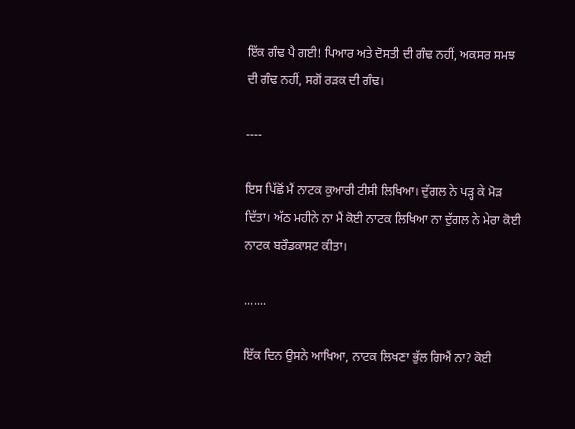ਇੱਕ ਗੰਢ ਪੈ ਗਈ! ਪਿਆਰ ਅਤੇ ਦੋਸਤੀ ਦੀ ਗੰਢ ਨਹੀਂ, ਅਕਸਰ ਸਮਝ ਦੀ ਗੰਢ ਨਹੀਂ, ਸਗੋਂ ਰੜਕ ਦੀ ਗੰਢ।

----

ਇਸ ਪਿੱਛੋਂ ਮੈਂ ਨਾਟਕ ਕੁਆਰੀ ਟੀਸੀ ਲਿਖਿਆ। ਦੁੱਗਲ ਨੇ ਪੜ੍ਹ ਕੇ ਮੋੜ ਦਿੱਤਾ। ਅੱਠ ਮਹੀਨੇ ਨਾ ਮੈਂ ਕੋਈ ਨਾਟਕ ਲਿਖਿਆ ਨਾ ਦੁੱਗਲ ਨੇ ਮੇਰਾ ਕੋਈ ਨਾਟਕ ਬਰੌਡਕਾਸਟ ਕੀਤਾ।

.......

ਇੱਕ ਦਿਨ ਉਸਨੇ ਆਖਿਆ, ਨਾਟਕ ਲਿਖਣਾ ਭੁੱਲ ਗਿਐਂ ਨਾ? ਕੋਈ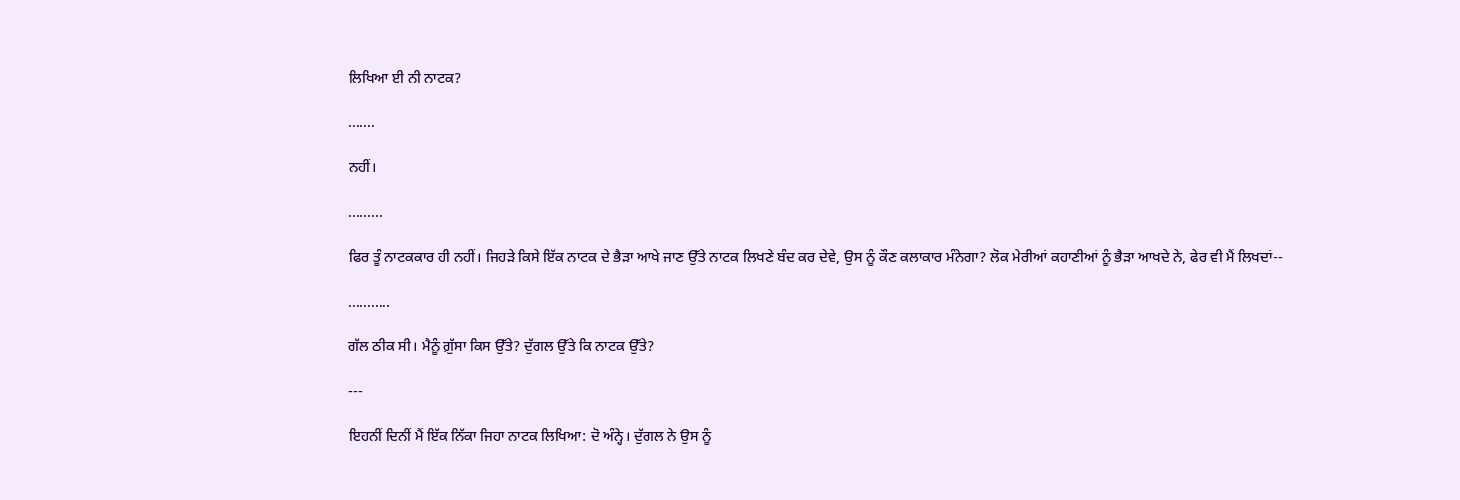ਲਿਖਿਆ ਈ ਨੀ ਨਾਟਕ?

.......

ਨਹੀਂ।

.........

ਫਿਰ ਤੂੰ ਨਾਟਕਕਾਰ ਹੀ ਨਹੀਂ। ਜਿਹੜੇ ਕਿਸੇ ਇੱਕ ਨਾਟਕ ਦੇ ਭੈੜਾ ਆਖੇ ਜਾਣ ਉੱਤੇ ਨਾਟਕ ਲਿਖਣੇ ਬੰਦ ਕਰ ਦੇਵੇ, ਉਸ ਨੂੰ ਕੌਣ ਕਲਾਕਾਰ ਮੰਨੇਗਾ? ਲੋਕ ਮੇਰੀਆਂ ਕਹਾਣੀਆਂ ਨੂੰ ਭੈੜਾ ਆਖਦੇ ਨੇ, ਫੇਰ ਵੀ ਮੈਂ ਲਿਖਦਾਂ--

...........

ਗੱਲ ਠੀਕ ਸੀ। ਮੈਨੂੰ ਗ਼ੁੱਸਾ ਕਿਸ ਉੱਤੇ? ਦੁੱਗਲ ਉੱਤੇ ਕਿ ਨਾਟਕ ਉੱਤੇ?

---

ਇਹਨੀਂ ਦਿਨੀਂ ਮੈਂ ਇੱਕ ਨਿੱਕਾ ਜਿਹਾ ਨਾਟਕ ਲਿਖਿਆ: ਦੋ ਅੰਨ੍ਹੇ। ਦੁੱਗਲ ਨੇ ਉਸ ਨੂੰ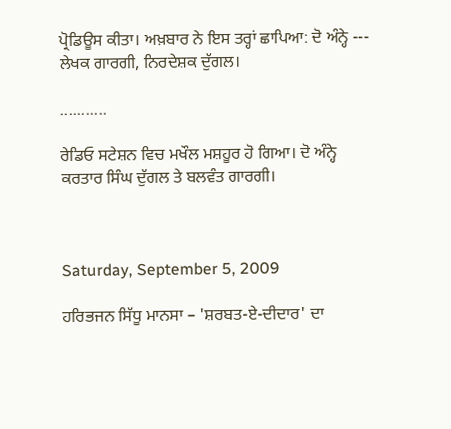ਪ੍ਰੋਡਿਊਸ ਕੀਤਾ। ਅਖ਼ਬਾਰ ਨੇ ਇਸ ਤਰ੍ਹਾਂ ਛਾਪਿਆ: ਦੋ ਅੰਨ੍ਹੇ --- ਲੇਖਕ ਗਾਰਗੀ, ਨਿਰਦੇਸ਼ਕ ਦੁੱਗਲ।

...........

ਰੇਡਿਓ ਸਟੇਸ਼ਨ ਵਿਚ ਮਖੌਲ ਮਸ਼ਹੂਰ ਹੋ ਗਿਆ। ਦੋ ਅੰਨ੍ਹੇ ਕਰਤਾਰ ਸਿੰਘ ਦੁੱਗਲ ਤੇ ਬਲਵੰਤ ਗਾਰਗੀ।



Saturday, September 5, 2009

ਹਰਿਭਜਨ ਸਿੱਧੂ ਮਾਨਸਾ – 'ਸ਼ਰਬਤ-ਏ-ਦੀਦਾਰ' ਦਾ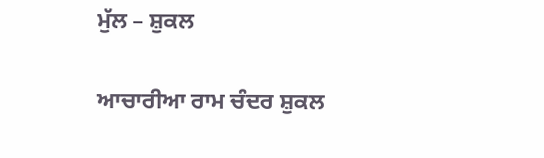ਮੁੱਲ – ਸ਼ੁਕਲ

ਆਚਾਰੀਆ ਰਾਮ ਚੰਦਰ ਸ਼ੁਕਲ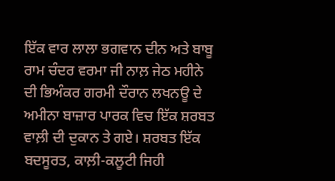ਇੱਕ ਵਾਰ ਲਾਲਾ ਭਗਵਾਨ ਦੀਨ ਅਤੇ ਬਾਬੂ ਰਾਮ ਚੰਦਰ ਵਰਮਾ ਜੀ ਨਾਲ਼ ਜੇਠ ਮਹੀਨੇ ਦੀ ਭਿਅੰਕਰ ਗਰਮੀ ਦੌਰਾਨ ਲਖਨਊ ਦੇ ਅਮੀਨਾ ਬਾਜ਼ਾਰ ਪਾਰਕ ਵਿਚ ਇੱਕ ਸ਼ਰਬਤ ਵਾਲ਼ੀ ਦੀ ਦੁਕਾਨ ਤੇ ਗਏ। ਸ਼ਰਬਤ ਇੱਕ ਬਦਸੂਰਤ, ਕਾਲ਼ੀ-ਕਲੂਟੀ ਜਿਹੀ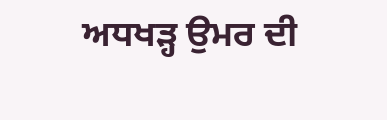ਅਧਖੜ੍ਹ ਉਮਰ ਦੀ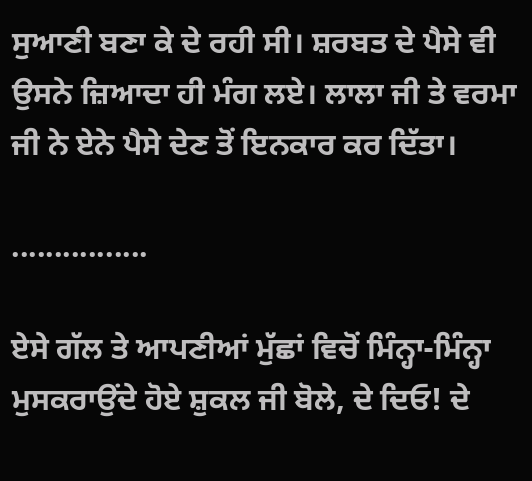ਸੁਆਣੀ ਬਣਾ ਕੇ ਦੇ ਰਹੀ ਸੀ। ਸ਼ਰਬਤ ਦੇ ਪੈਸੇ ਵੀ ਉਸਨੇ ਜ਼ਿਆਦਾ ਹੀ ਮੰਗ ਲਏ। ਲਾਲਾ ਜੀ ਤੇ ਵਰਮਾ ਜੀ ਨੇ ਏਨੇ ਪੈਸੇ ਦੇਣ ਤੋਂ ਇਨਕਾਰ ਕਰ ਦਿੱਤਾ।

................

ਏਸੇ ਗੱਲ ਤੇ ਆਪਣੀਆਂ ਮੁੱਛਾਂ ਵਿਚੋਂ ਮਿੰਨ੍ਹਾ-ਮਿੰਨ੍ਹਾ ਮੁਸਕਰਾਉਂਦੇ ਹੋਏ ਸ਼ੁਕਲ ਜੀ ਬੋਲੇ, ਦੇ ਦਿਓ! ਦੇ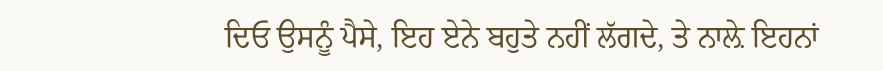ਦਿਓ ਉਸਨੂੰ ਪੈਸੇ, ਇਹ ਏਨੇ ਬਹੁਤੇ ਨਹੀਂ ਲੱਗਦੇ, ਤੇ ਨਾਲ਼ੇ ਇਹਨਾਂ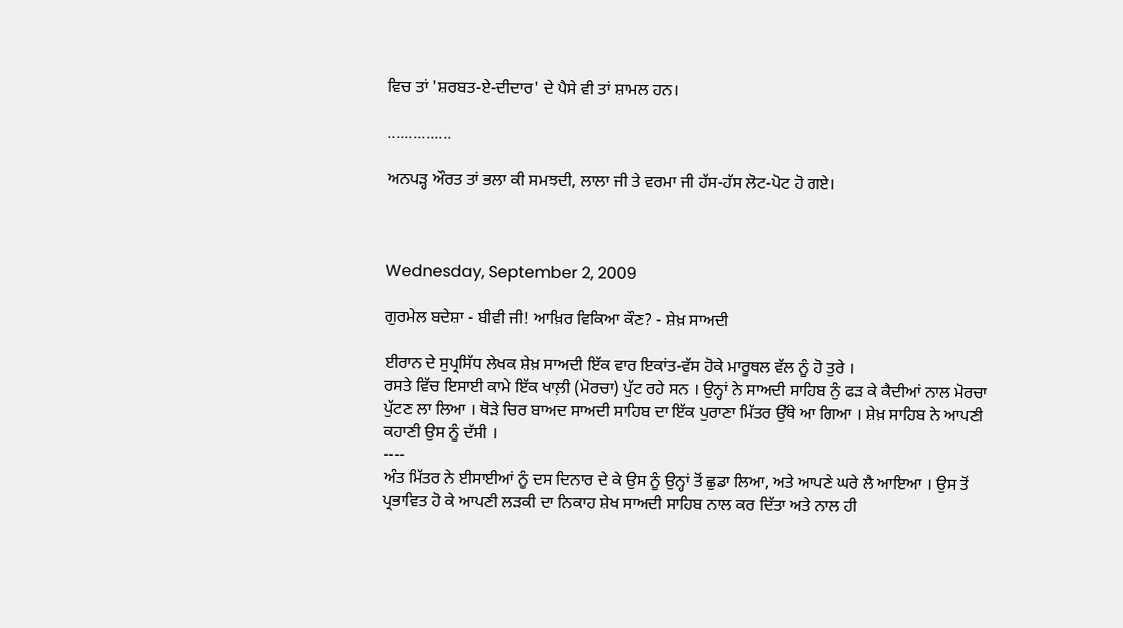ਵਿਚ ਤਾਂ 'ਸ਼ਰਬਤ-ਏ-ਦੀਦਾਰ' ਦੇ ਪੈਸੇ ਵੀ ਤਾਂ ਸ਼ਾਮਲ ਹਨ।

...............

ਅਨਪੜ੍ਹ ਔਰਤ ਤਾਂ ਭਲਾ ਕੀ ਸਮਝਦੀ, ਲਾਲਾ ਜੀ ਤੇ ਵਰਮਾ ਜੀ ਹੱਸ-ਹੱਸ ਲੋਟ-ਪੋਟ ਹੋ ਗਏ।



Wednesday, September 2, 2009

ਗੁਰਮੇਲ ਬਦੇਸ਼ਾ - ਬੀਵੀ ਜੀ! ਆਖ਼ਿਰ ਵਿਕਿਆ ਕੌਣ? - ਸ਼ੇਖ਼ ਸਾਅਦੀ

ਈਰਾਨ ਦੇ ਸੁਪ੍ਰਸਿੱਧ ਲੇਖਕ ਸ਼ੇਖ਼ ਸਾਅਦੀ ਇੱਕ ਵਾਰ ਇਕਾਂਤ-ਵੱਸ ਹੋਕੇ ਮਾਰੂਥਲ ਵੱਲ ਨੂੰ ਹੋ ਤੁਰੇ ।
ਰਸਤੇ ਵਿੱਚ ਇਸਾਈ ਕਾਮੇ ਇੱਕ ਖਾਲ਼ੀ (ਮੋਰਚਾ) ਪੁੱਟ ਰਹੇ ਸਨ । ਉਨ੍ਹਾਂ ਨੇ ਸਾਅਦੀ ਸਾਹਿਬ ਨੁੰ ਫੜ ਕੇ ਕੈਦੀਆਂ ਨਾਲ ਮੋਰਚਾ ਪੁੱਟਣ ਲਾ ਲਿਆ । ਥੋੜੇ ਚਿਰ ਬਾਅਦ ਸਾਅਦੀ ਸਾਹਿਬ ਦਾ ਇੱਕ ਪੁਰਾਣਾ ਮਿੱਤਰ ਉੱਥੇ ਆ ਗਿਆ । ਸ਼ੇਖ਼ ਸਾਹਿਬ ਨੇ ਆਪਣੀ ਕਹਾਣੀ ਉਸ ਨੂੰ ਦੱਸੀ ।
----
ਅੰਤ ਮਿੱਤਰ ਨੇ ਈਸਾਈਆਂ ਨੂੰ ਦਸ ਦਿਨਾਰ ਦੇ ਕੇ ਉਸ ਨੂੰ ਉਨ੍ਹਾਂ ਤੋਂ ਛੁਡਾ ਲਿਆ, ਅਤੇ ਆਪਣੇ ਘਰੇ ਲੈ ਆਇਆ । ਉਸ ਤੋਂ ਪ੍ਰਭਾਵਿਤ ਹੋ ਕੇ ਆਪਣੀ ਲੜਕੀ ਦਾ ਨਿਕਾਹ ਸ਼ੇਖ ਸਾਅਦੀ ਸਾਹਿਬ ਨਾਲ ਕਰ ਦਿੱਤਾ ਅਤੇ ਨਾਲ ਹੀ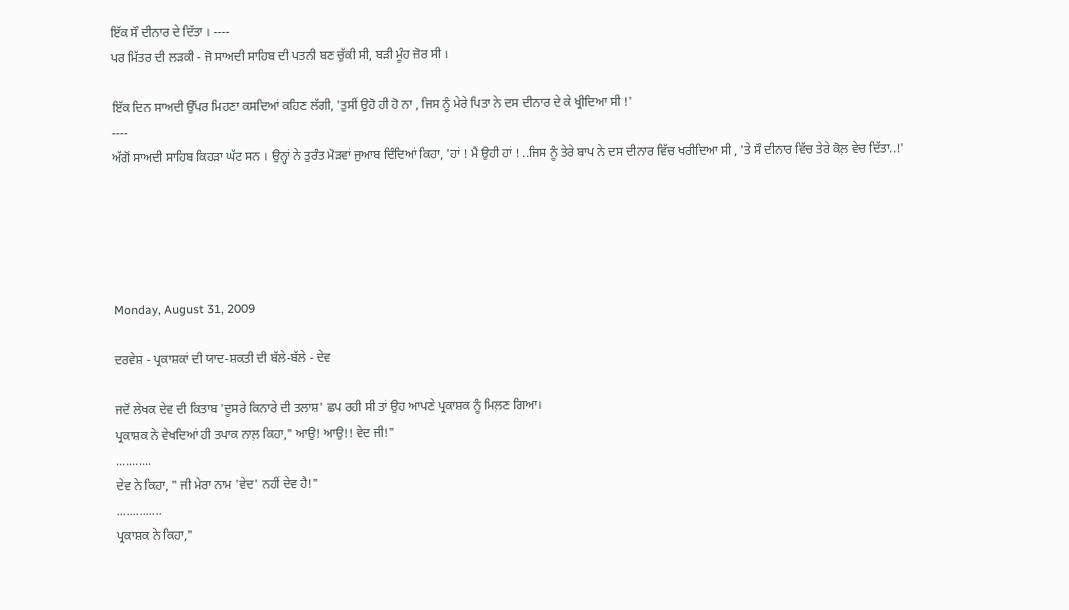ਇੱਕ ਸੌ ਦੀਨਾਰ ਦੇ ਦਿੱਤਾ । ----
ਪਰ ਮਿੱਤਰ ਦੀ ਲੜਕੀ - ਜੋ ਸਾਅਦੀ ਸਾਹਿਬ ਦੀ ਪਤਨੀ ਬਣ ਚੁੱਕੀ ਸੀ, ਬੜੀ ਮੂੰਹ ਜ਼ੋਰ ਸੀ ।

ਇੱਕ ਦਿਨ ਸਾਅਦੀ ਉੱਪਰ ਮਿਹਣਾ ਕਸਦਿਆਂ ਕਹਿਣ ਲੱਗੀ, 'ਤੁਸੀਂ ਉਹੋ ਹੀ ਹੋ ਨਾ , ਜਿਸ ਨੂੰ ਮੇਰੇ ਪਿਤਾ ਨੇ ਦਸ ਦੀਨਾਰ ਦੇ ਕੇ ਖ੍ਰੀਦਿਆ ਸੀ !'
----
ਅੱਗੋਂ ਸਾਅਦੀ ਸਾਹਿਬ ਕਿਹੜਾ ਘੱਟ ਸਨ । ਉਨ੍ਹਾਂ ਨੇ ਤੁਰੰਤ ਮੋੜਵਾਂ ਜੁਆਬ ਦਿੰਦਿਆਂ ਕਿਹਾ, 'ਹਾਂ ! ਮੈਂ ਉਹੀ ਹਾਂ ! ..ਜਿਸ ਨੂੰ ਤੇਰੇ ਬਾਪ ਨੇ ਦਸ ਦੀਨਾਰ ਵਿੱਚ ਖਰੀਦਿਆ ਸੀ , 'ਤੇ ਸੌ ਦੀਨਾਰ ਵਿੱਚ ਤੇਰੇ ਕੋਲ਼ ਵੇਚ ਦਿੱਤਾ..!'





Monday, August 31, 2009

ਦਰਵੇਸ਼ - ਪ੍ਰਕਾਸ਼ਕਾਂ ਦੀ ਯਾਦ-ਸ਼ਕਤੀ ਦੀ ਬੱਲੇ-ਬੱਲੇ - ਦੇਵ

ਜਦੋਂ ਲੇਖਕ ਦੇਵ ਦੀ ਕਿਤਾਬ 'ਦੂਸਰੇ ਕਿਨਾਰੇ ਦੀ ਤਲਾਸ਼' ਛਪ ਰਹੀ ਸੀ ਤਾਂ ਉਹ ਆਪਣੇ ਪ੍ਰਕਾਸ਼ਕ ਨੂੰ ਮਿਲ਼ਣ ਗਿਆ।
ਪ੍ਰਕਾਸ਼ਕ ਨੇ ਵੇਖਦਿਆਂ ਹੀ ਤਪਾਕ ਨਾਲ਼ ਕਿਹਾ," ਆਉ! ਆਉ!! ਵੇਦ ਜੀ!"
...........
ਦੇਵ ਨੇ ਕਿਹਾ, " ਜੀ ਮੇਰਾ ਨਾਮ 'ਵੇਦ' ਨਹੀਂ ਦੇਵ ਹੈ!"
..............
ਪ੍ਰਕਾਸ਼ਕ ਨੇ ਕਿਹਾ,"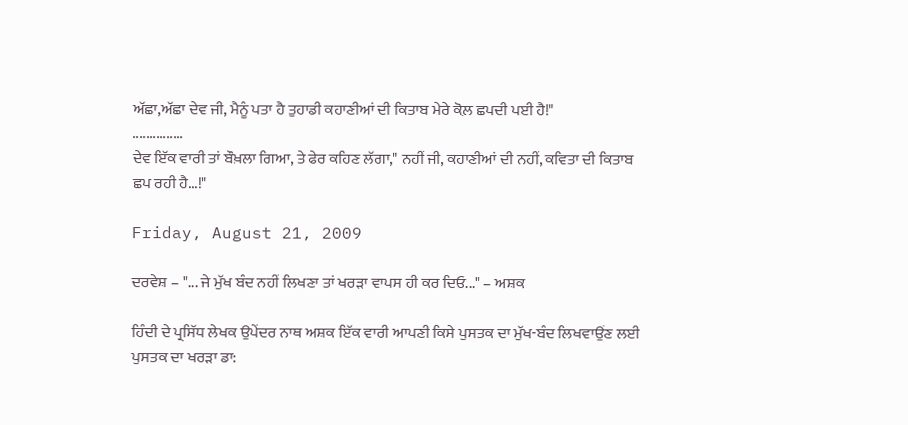ਅੱਛਾ,ਅੱਛਾ ਦੇਵ ਜੀ, ਮੈਨੂੰ ਪਤਾ ਹੈ ਤੁਹਾਡੀ ਕਹਾਣੀਆਂ ਦੀ ਕਿਤਾਬ ਮੇਰੇ ਕੋਲ਼ ਛਪਦੀ ਪਈ ਹੈ!"
...............
ਦੇਵ ਇੱਕ ਵਾਰੀ ਤਾਂ ਬੌਖ਼ਲਾ ਗਿਆ, ਤੇ ਫੇਰ ਕਹਿਣ ਲੱਗਾ," ਨਹੀਂ ਜੀ, ਕਹਾਣੀਆਂ ਦੀ ਨਹੀਂ, ਕਵਿਤਾ ਦੀ ਕਿਤਾਬ ਛਪ ਰਹੀ ਹੈ...!"

Friday, August 21, 2009

ਦਰਵੇਸ਼ – "... ਜੇ ਮੁੱਖ ਬੰਦ ਨਹੀਂ ਲਿਖਣਾ ਤਾਂ ਖਰੜਾ ਵਾਪਸ ਹੀ ਕਰ ਦਿਓ..." – ਅਸ਼ਕ

ਹਿੰਦੀ ਦੇ ਪ੍ਰਸਿੱਧ ਲੇਖਕ ਉਪੇਂਦਰ ਨਾਥ ਅਸ਼ਕ ਇੱਕ ਵਾਰੀ ਆਪਣੀ ਕਿਸੇ ਪੁਸਤਕ ਦਾ ਮੁੱਖ-ਬੰਦ ਲਿਖਵਾਉਂਣ ਲਈ ਪੁਸਤਕ ਦਾ ਖਰੜਾ ਡਾ: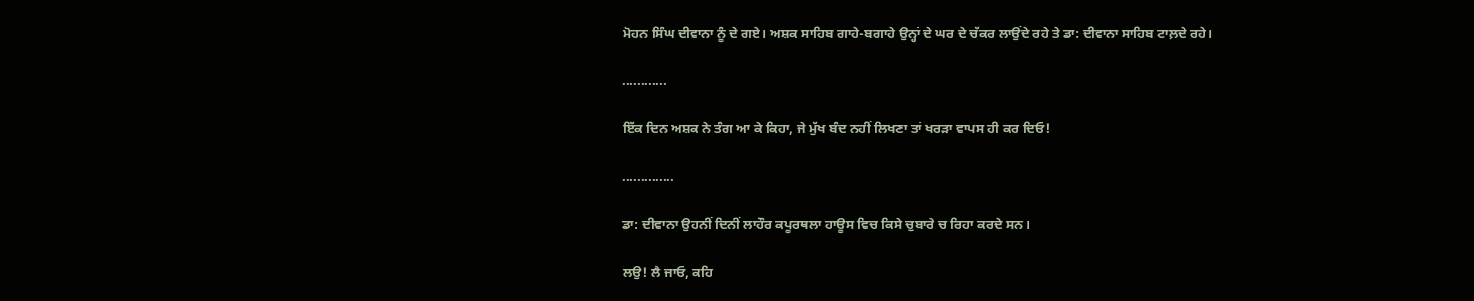ਮੋਹਨ ਸਿੰਘ ਦੀਵਾਨਾ ਨੂੰ ਦੇ ਗਏ। ਅਸ਼ਕ ਸਾਹਿਬ ਗਾਹੇ-ਬਗਾਹੇ ਉਨ੍ਹਾਂ ਦੇ ਘਰ ਦੇ ਚੱਕਰ ਲਾਉਂਦੇ ਰਹੇ ਤੇ ਡਾ: ਦੀਵਾਨਾ ਸਾਹਿਬ ਟਾਲ਼ਦੇ ਰਹੇ।

............

ਇੱਕ ਦਿਨ ਅਸ਼ਕ ਨੇ ਤੰਗ ਆ ਕੇ ਕਿਹਾ, ਜੇ ਮੁੱਖ ਬੰਦ ਨਹੀਂ ਲਿਖਣਾ ਤਾਂ ਖਰੜਾ ਵਾਪਸ ਹੀ ਕਰ ਦਿਓ!

..............

ਡਾ: ਦੀਵਾਨਾ ਉਹਨੀਂ ਦਿਨੀਂ ਲਾਹੌਰ ਕਪੂਰਥਲਾ ਹਾਊਸ ਵਿਚ ਕਿਸੇ ਚੁਬਾਰੇ ਚ ਰਿਹਾ ਕਰਦੇ ਸਨ।

ਲਉ! ਲੈ ਜਾਓ, ਕਹਿ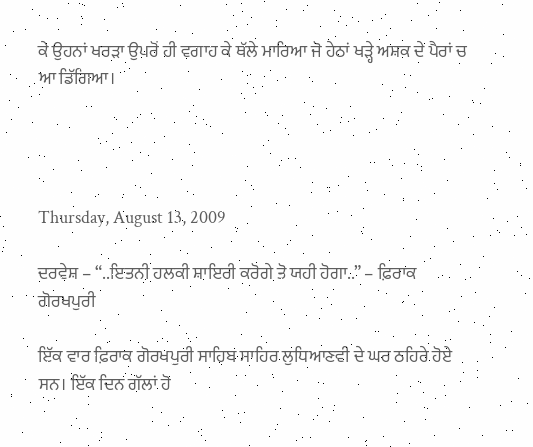ਕੇ ਉਹਨਾਂ ਖਰੜਾ ਉਪਰੋਂ ਹੀ ਵਗਾਹ ਕੇ ਥੱਲੇ ਮਾਰਿਆ ਜੋ ਹੇਠਾਂ ਖੜ੍ਹੇ ਅਸ਼ਕ ਦੇ ਪੈਰਾਂ ਚ ਆ ਡਿੱਗਿਆ।




Thursday, August 13, 2009

ਦਰਵੇਸ਼ – “..ਇਤਨੀ ਹਲਕੀ ਸ਼ਾਇਰੀ ਕਰੋਗੇ ਤੋ ਯਹੀ ਹੋਗਾ..” – ਫ਼ਿਰਾਕ ਗੋਰਖਪੁਰੀ

ਇੱਕ ਵਾਰ ਫ਼ਿਰਾਕ ਗੋਰਖਪੁਰੀ ਸਾਹਿਬ ਸਾਹਿਰ ਲੁਧਿਆਣਵੀ ਦੇ ਘਰ ਠਹਿਰੇ ਹੋਏ ਸਨ। ਇੱਕ ਦਿਨ ਗੱਲਾਂ ਹੋ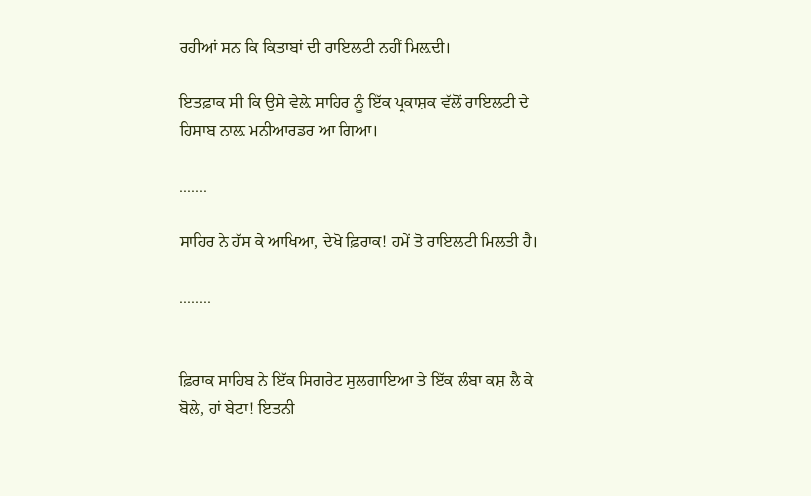ਰਹੀਆਂ ਸਨ ਕਿ ਕਿਤਾਬਾਂ ਦੀ ਰਾਇਲਟੀ ਨਹੀਂ ਮਿਲ਼ਦੀ।

ਇਤਫ਼ਾਕ ਸੀ ਕਿ ਉਸੇ ਵੇਲ਼ੇ ਸਾਹਿਰ ਨੂੰ ਇੱਕ ਪ੍ਰਕਾਸ਼ਕ ਵੱਲੋਂ ਰਾਇਲਟੀ ਦੇ ਹਿਸਾਬ ਨਾਲ਼ ਮਨੀਆਰਡਰ ਆ ਗਿਆ।

.......

ਸਾਹਿਰ ਨੇ ਹੱਸ ਕੇ ਆਖਿਆ, ਦੇਖੋ ਫ਼ਿਰਾਕ! ਹਮੇਂ ਤੋ ਰਾਇਲਟੀ ਮਿਲਤੀ ਹੈ।

........


ਫ਼ਿਰਾਕ ਸਾਹਿਬ ਨੇ ਇੱਕ ਸਿਗਰੇਟ ਸੁਲਗਾਇਆ ਤੇ ਇੱਕ ਲੰਬਾ ਕਸ਼ ਲੈ ਕੇ ਬੋਲੇ, ਹਾਂ ਬੇਟਾ! ਇਤਨੀ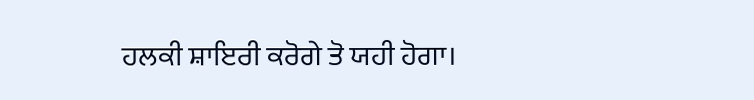ਹਲਕੀ ਸ਼ਾਇਰੀ ਕਰੋਗੇ ਤੋ ਯਹੀ ਹੋਗਾ।